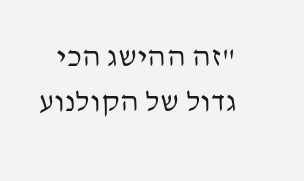"זה ההישג הכי גדול של הקולנוע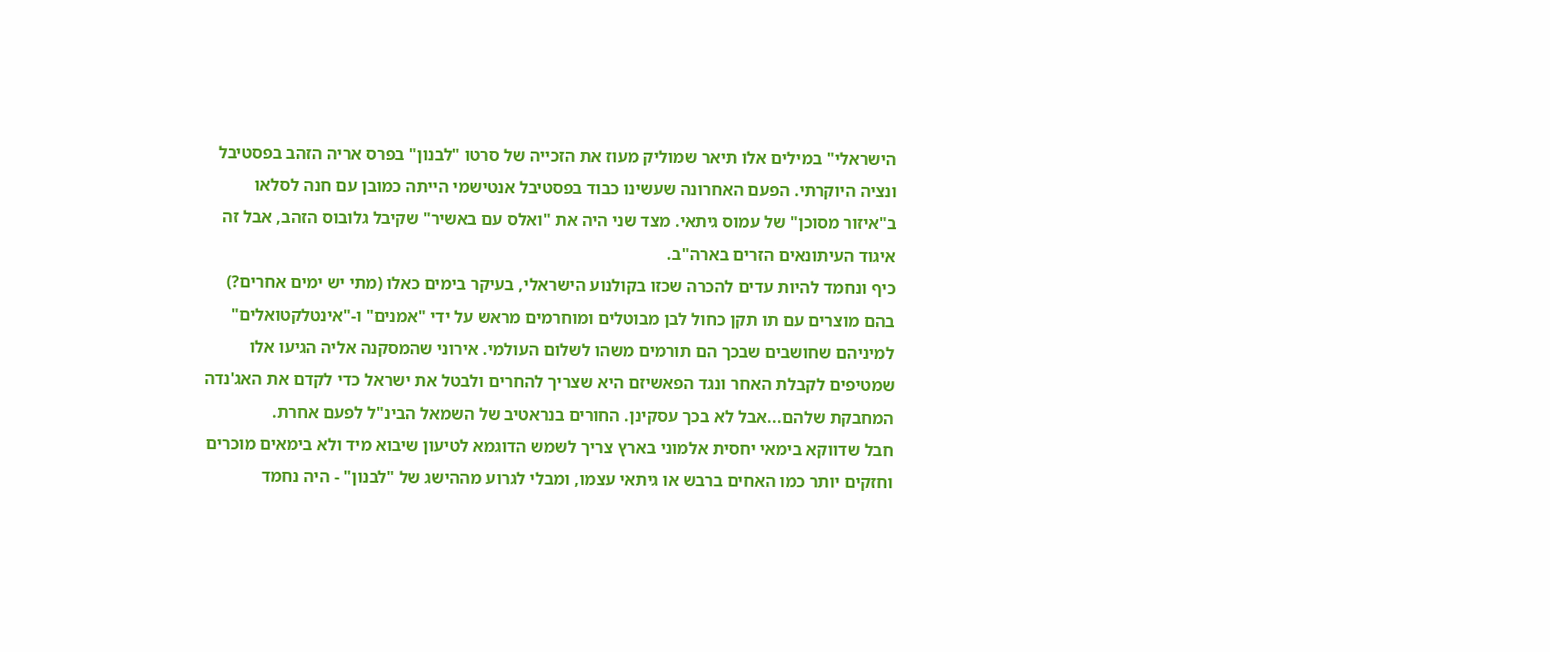הישראלי" במילים אלו תיאר שמוליק מעוז את הזכייה של סרטו "לבנון" בפרס אריה הזהב בפסטיבל ונציה היוקרתי. הפעם האחרונה שעשינו כבוד בפסטיבל אנטישמי הייתה כמובן עם חנה לסלאו ב"איזור מסוכן" של עמוס גיתאי. מצד שני היה את "ואלס עם באשיר" שקיבל גלובוס הזהב, אבל זה איגוד העיתונאים הזרים בארה"ב.
כיף ונחמד להיות עדים להכרה שכזו בקולנוע הישראלי, בעיקר בימים כאלו (מתי יש ימים אחרים?) בהם מוצרים עם תו תקן כחול לבן מבוטלים ומוחרמים מראש על ידי "אמנים" ו-"אינטלקטואלים" למיניהם שחושבים שבכך הם תורמים משהו לשלום העולמי. אירוני שהמסקנה אליה הגיעו אלו שמטיפים לקבלת האחר ונגד הפאשיזם היא שצריך להחרים ולבטל את ישראל כדי לקדם את האג'נדה המחבקת שלהם...אבל לא בכך עסקינן. החורים בנראטיב של השמאל הבינ"ל לפעם אחרת.
חבל שדווקא בימאי יחסית אלמוני בארץ צריך לשמש הדוגמא לטיעון שיבוא מיד ולא בימאים מוכרים וחזקים יותר כמו האחים ברבש או גיתאי עצמו, ומבלי לגרוע מההישג של "לבנון" - היה נחמד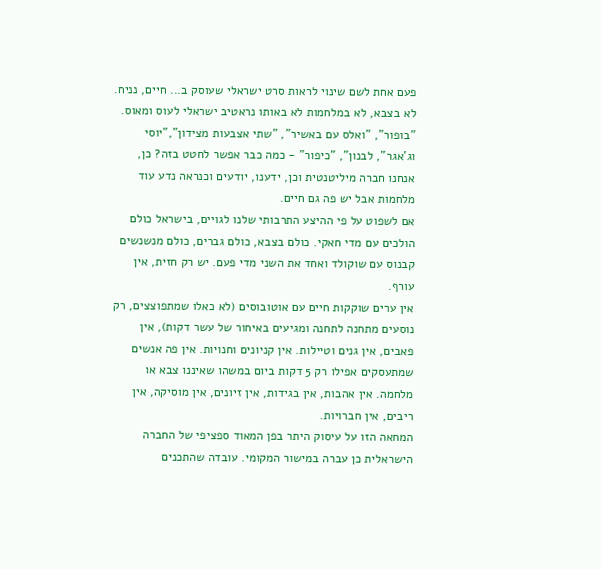פעם אחת לשם שינוי לראות סרט ישראלי שעוסק ב... חיים, נניח. לא בצבא, לא במלחמות לא באותו נראטיב ישראלי לעוס ומאוס. "בופור", "ואלס עם באשיר", "שתי אצבעות מצידון","יוסי וג'אגר", לבנון", "כיפור" - כמה כבר אפשר לחטט בזה? כן, אנחנו חברה מיליטנטית וכן, ידענו, יודעים וכנראה נדע עוד מלחמות אבל יש פה גם חיים.
אם לשפוט על פי ההיצע התרבותי שלנו לגויים, בישראל כולם הולכים עם מדי חאקי. כולם בצבא, כולם גברים, כולם מנשנשים קבנוס עם שוקולד ואחד את השני מדי פעם. יש רק חזית, אין עורף.
אין ערים שוקקות חיים עם אוטובוסים (לא כאלו שמתפוצצים, רק נוסעים מתחנה לתחנה ומגיעים באיחור של עשר דקות), אין פאבים, אין גנים וטיילות. אין קניונים וחנויות. אין פה אנשים שמתעסקים אפילו רק 5 דקות ביום במשהו שאיננו צבא או מלחמה. אין אהבות, אין בגידות, אין זיונים, אין מוסיקה, אין ריבים, אין חברויות.
המחאה הזו על עיסוק היתר בפן המאוד ספציפי של החברה הישראלית כן עברה במישור המקומי. עובדה שהתכנים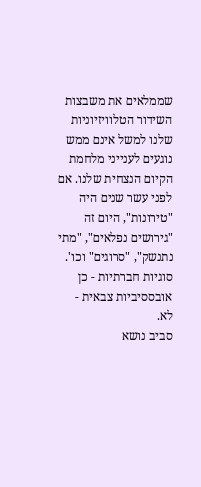שממלאים את משבצות השידור הטלוויזיוניות שלנו למשל אינם ממש נוגעים לענייני מלחמת הקיום הנצחית שלנו. אם לפני עשר שנים היה "טירונות", היום זה "גירושים נפלאים", "מתי נתנשק", "סרוגים" וכו'. סוגיות חברתיות - כן אובססיביות צבאית - לא.
סביב נושא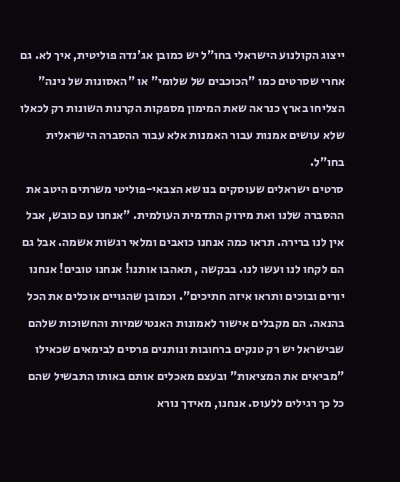ייצוג הקולנוע הישראלי בחו"ל יש כמובן אג'נדה פוליטית, איך לא. גם אחרי שסרטים כמו "הכוכבים של שלומי" או "האסונות של נינה" הצליחו בארץ כנראה שאת המימון מספקות הקרנות השונות רק לכאלו שלא עושים אמנות עבור האמנות אלא עבור ההסברה הישראלית בחו"ל.
סרטים ישראלים שעוסקים בנושא הצבאי-פוליטי משרתים היטב את ההסברה שלנו ואת מירוק התדמית העולמית. "אנחנו עם כובש, אבל אין לנו ברירה. תראו כמה אנחנו כואבים ומלאי רגשות אשמה. אבל גם הם לקחו לנו ועשו לנו. בבקשה , תאהבו אותנו! אנחנו טובים! אנחנו יורים ובוכים ותראו איזה חתיכים". וכמובן שהגויים אוכלים את הכל בהנאה. הם מקבלים אישור לאמונות האנטישמיות והחשוכות שלהם שבישראל יש רק טנקים ברחובות ונותנים פרסים לבימאים שכאילו "מביאים את המציאות" ובעצם מאכלים אותם באותו התבשיל שהם כל כך רגילים ללעוס. אנחנו, מאידך נורא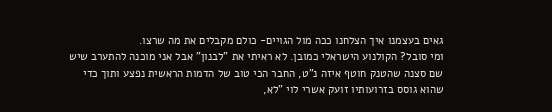גאים בעצמנו איך הצלחנו ככה מול הגויים- כולם מקבלים את מה שרצו.
ומי סובל? הקולנוע הישראלי כמובן. לא ראיתי את "לבנון" אבל אני מוכנה להתערב שיש שם סצנה שהטנק חוטף איזה נ"ט, החבר הכי טוב של הדמות הראשית נפצע ותוך כדי שהוא גוסס בזרועותיו זועק אשרי לוי "לא,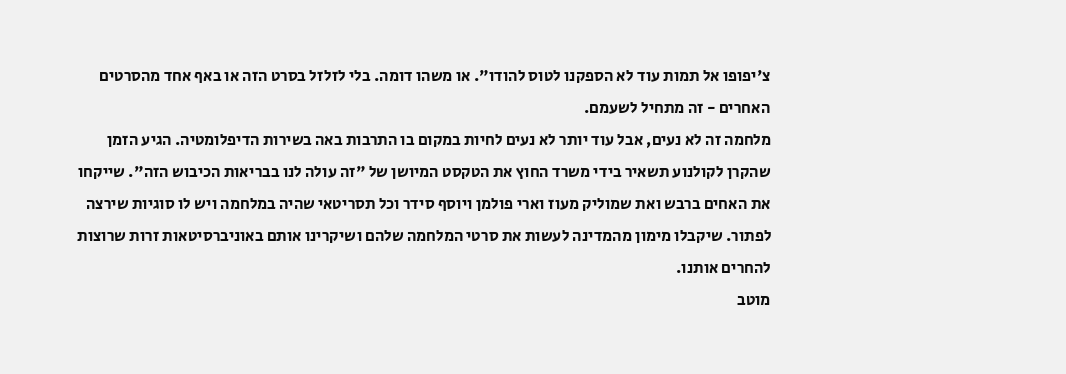צ'יפופו אל תמות עוד לא הספקנו לטוס להודו". או משהו דומה. בלי לזלזל בסרט הזה או באף אחד מהסרטים האחרים - זה מתחיל לשעמם.
מלחמה זה לא נעים, אבל עוד יותר לא נעים לחיות במקום בו התרבות באה בשירות הדיפלומטיה. הגיע הזמן שהקרן לקולנוע תשאיר בידי משרד החוץ את הטקסט המיושן של "זה עולה לנו בבריאות הכיבוש הזה". שייקחו את האחים ברבש ואת שמוליק מעוז וארי פולמן ויוסף סידר וכל תסריטאי שהיה במלחמה ויש לו סוגיות שירצה לפתור. שיקבלו מימון מהמדינה לעשות את סרטי המלחמה שלהם ושיקרינו אותם באוניברסיטאות זרות שרוצות להחרים אותנו.
מוטב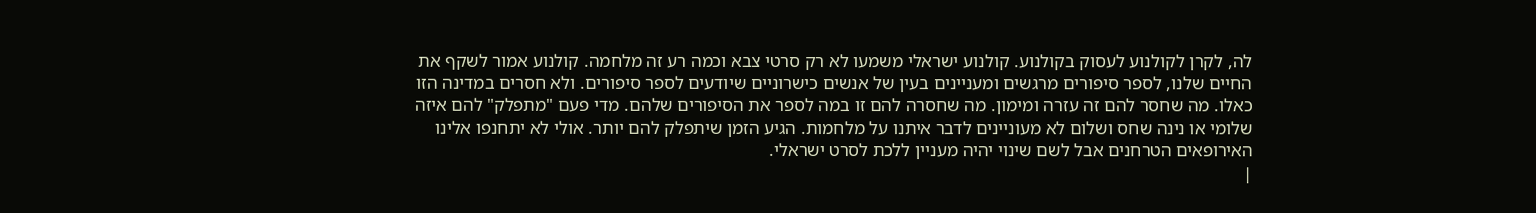לה, לקרן לקולנוע לעסוק בקולנוע. קולנוע ישראלי משמעו לא רק סרטי צבא וכמה רע זה מלחמה. קולנוע אמור לשקף את החיים שלנו, לספר סיפורים מרגשים ומעניינים בעין של אנשים כישרוניים שיודעים לספר סיפורים. ולא חסרים במדינה הזו כאלו. מה שחסר להם זה עזרה ומימון. מה שחסרה להם זו במה לספר את הסיפורים שלהם. מדי פעם "מתפלק" להם איזה שלומי או נינה שחס ושלום לא מעוניינים לדבר איתנו על מלחמות. הגיע הזמן שיתפלק להם יותר. אולי לא יתחנפו אלינו האירופאים הטרחנים אבל לשם שינוי יהיה מעניין ללכת לסרט ישראלי.
|